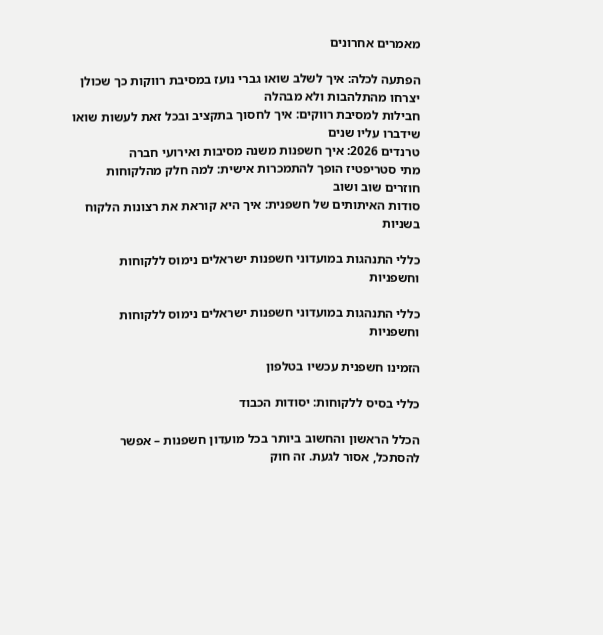מאמרים אחרונים

הפתעה לכלה: איך לשלב שואו גברי נועז במסיבת רווקות כך שכולן יצרחו מהתלהבות ולא מבהלה
חבילות למסיבת רווקים: איך לחסוך בתקציב ובכל זאת לעשות שואו שידברו עליו שנים
טרנדים 2026: איך חשפנות משנה מסיבות ואירועי חברה
מתי סטריפטיז הופך להתמכרות אישית: למה חלק מהלקוחות חוזרים שוב ושוב
סודות האיתותים של חשפנית: איך היא קוראת את רצונות הלקוח בשניות

כללי התנהגות במועדוני חשפנות ישראלים נימוס ללקוחות וחשפניות

כללי התנהגות במועדוני חשפנות ישראלים נימוס ללקוחות וחשפניות

הזמינו חשפנית עכשיו בטלפון

כללי בסיס ללקוחות: יסודות הכבוד

הכלל הראשון והחשוב ביותר בכל מועדון חשפנות – אפשר להסתכל, אסור לגעת. זה חוק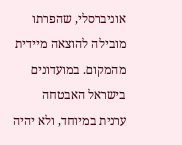אוניברסלי, שהפרתו מובילה להוצאה מיידית מהמקום. במועדונים בישראל האבטחה ערנית במיוחד, ולא יהיה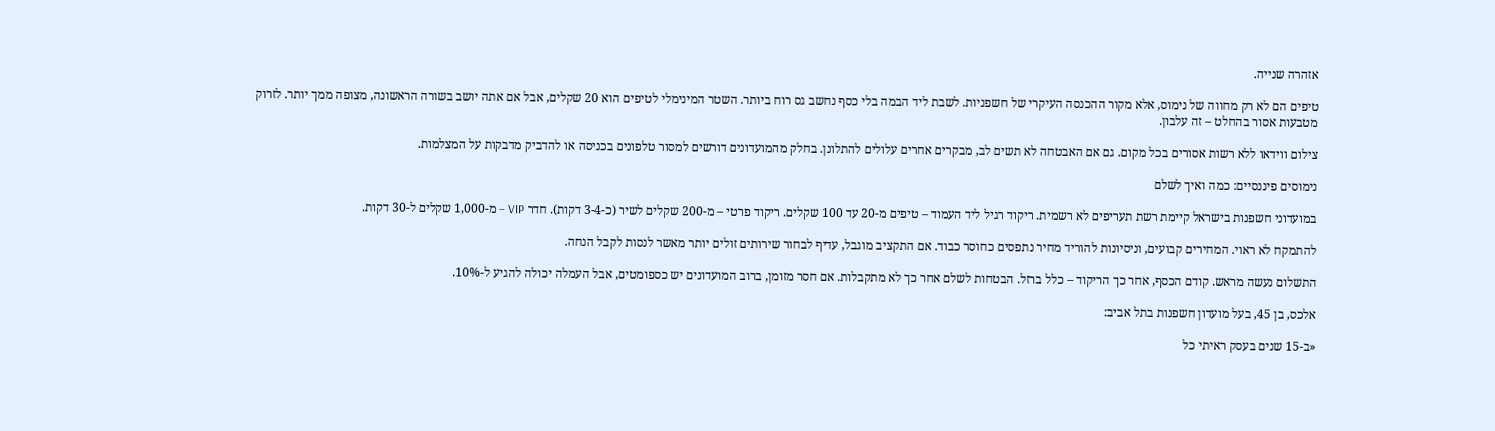אזהרה שנייה.

טיפים הם לא רק מחווה של נימוס, אלא מקור ההכנסה העיקרי של חשפניות. לשבת ליד הבמה בלי כסף נחשב גס רוח ביותר. השטר המינימלי לטיפים הוא 20 שקלים, אבל אם אתה יושב בשורה הראשונה, מצופה ממך יותר. לזרוק מטבעות אסור בהחלט – זה עלבון.

צילום ווידאו ללא רשות אסורים בכל מקום. גם אם האבטחה לא תשים לב, מבקרים אחרים עלולים להתלונן. בחלק מהמועדונים דורשים למסור טלפונים בכניסה או להדביק מדבקות על המצלמות.

נימוסים פיננסיים: כמה ואיך לשלם

במועדוני חשפנות בישראל קיימת רשת תעריפים לא רשמית. ריקוד רגיל ליד העמוד – טיפים מ-20 עד 100 שקלים. ריקוד פרטי – מ-200 שקלים לשיר (כ-3-4 דקות). חדר VIP – מ-1,000 שקלים ל-30 דקות.

להתמקח לא ראוי. המחירים קבועים, וניסיונות להוריד מחיר נתפסים כחוסר כבוד. אם התקציב מוגבל, עדיף לבחור שירותים זולים יותר מאשר לנסות לקבל הנחה.

התשלום נעשה מראש. קודם הכסף, אחר כך הריקוד – כלל ברזל. הבטחות לשלם אחר כך לא מתקבלות. אם חסר מזומן, ברוב המועדונים יש כספומטים, אבל העמלה יכולה להגיע ל-10%.

אלכס, בן 45, בעל מועדון חשפנות בתל אביב:

«ב-15 שנים בעסק ראיתי כל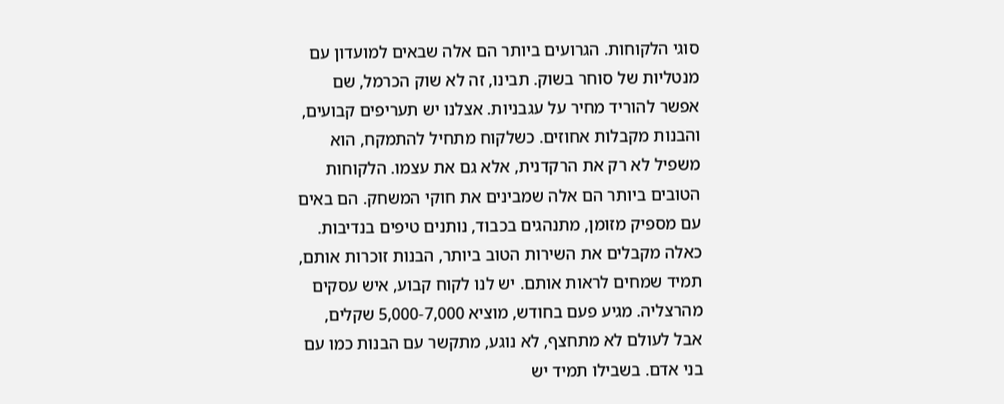סוגי הלקוחות. הגרועים ביותר הם אלה שבאים למועדון עם מנטליות של סוחר בשוק. תבינו, זה לא שוק הכרמל, שם אפשר להוריד מחיר על עגבניות. אצלנו יש תעריפים קבועים, והבנות מקבלות אחוזים. כשלקוח מתחיל להתמקח, הוא משפיל לא רק את הרקדנית, אלא גם את עצמו. הלקוחות הטובים ביותר הם אלה שמבינים את חוקי המשחק. הם באים עם מספיק מזומן, מתנהגים בכבוד, נותנים טיפים בנדיבות. כאלה מקבלים את השירות הטוב ביותר, הבנות זוכרות אותם, תמיד שמחים לראות אותם. יש לנו לקוח קבוע, איש עסקים מהרצליה. מגיע פעם בחודש, מוציא 5,000-7,000 שקלים, אבל לעולם לא מתחצף, לא נוגע, מתקשר עם הבנות כמו עם בני אדם. בשבילו תמיד יש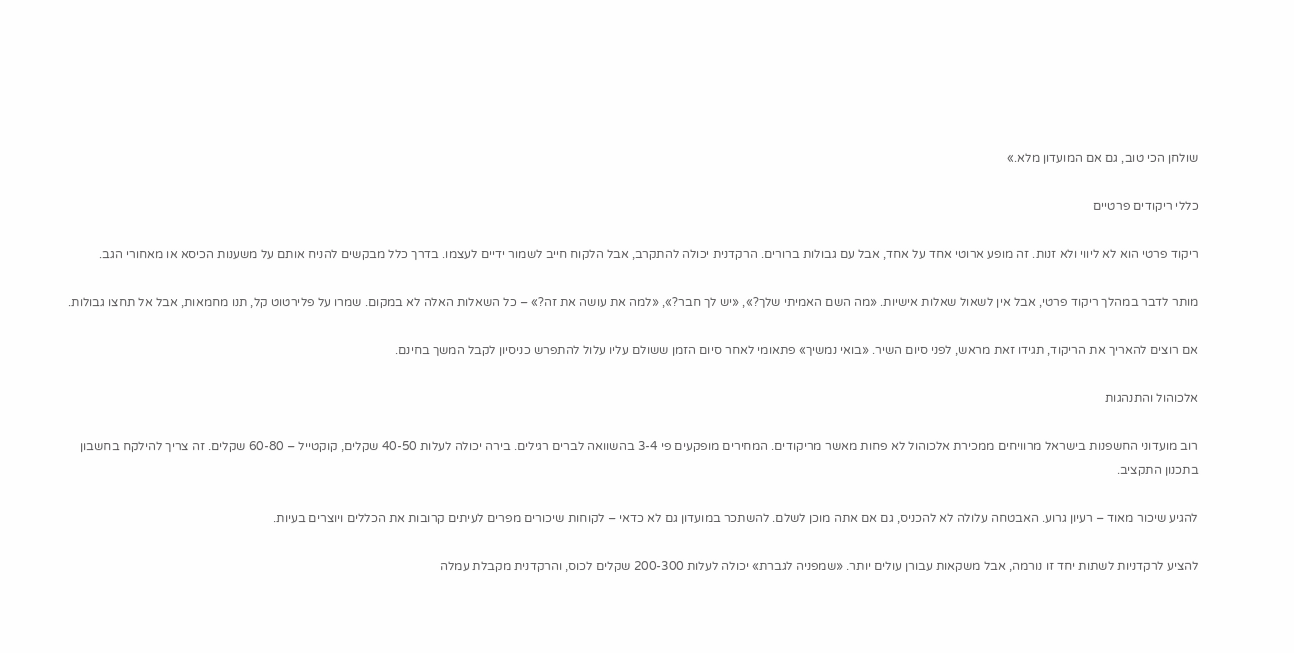שולחן הכי טוב, גם אם המועדון מלא.»

כללי ריקודים פרטיים

ריקוד פרטי הוא לא ליווי ולא זנות. זה מופע ארוטי אחד על אחד, אבל עם גבולות ברורים. הרקדנית יכולה להתקרב, אבל הלקוח חייב לשמור ידיים לעצמו. בדרך כלל מבקשים להניח אותם על משענות הכיסא או מאחורי הגב.

מותר לדבר במהלך ריקוד פרטי, אבל אין לשאול שאלות אישיות. «מה השם האמיתי שלך?», «יש לך חבר?», «למה את עושה את זה?» – כל השאלות האלה לא במקום. שמרו על פלירטוט קל, תנו מחמאות, אבל אל תחצו גבולות.

אם רוצים להאריך את הריקוד, תגידו זאת מראש, לפני סיום השיר. «בואי נמשיך» פתאומי לאחר סיום הזמן ששולם עליו עלול להתפרש כניסיון לקבל המשך בחינם.

אלכוהול והתנהגות

רוב מועדוני החשפנות בישראל מרוויחים ממכירת אלכוהול לא פחות מאשר מריקודים. המחירים מופקעים פי 3-4 בהשוואה לברים רגילים. בירה יכולה לעלות 40-50 שקלים, קוקטייל – 60-80 שקלים. זה צריך להילקח בחשבון בתכנון התקציב.

להגיע שיכור מאוד – רעיון גרוע. האבטחה עלולה לא להכניס, גם אם אתה מוכן לשלם. להשתכר במועדון גם לא כדאי – לקוחות שיכורים מפרים לעיתים קרובות את הכללים ויוצרים בעיות.

להציע לרקדניות לשתות יחד זו נורמה, אבל משקאות עבורן עולים יותר. «שמפניה לגברת» יכולה לעלות 200-300 שקלים לכוס, והרקדנית מקבלת עמלה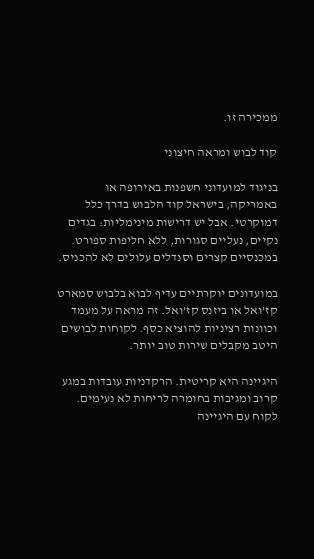ממכירה זו.

קוד לבוש ומראה חיצוני

בניגוד למועדוני חשפנות באירופה או באמריקה, בישראל קוד הלבוש בדרך כלל דמוקרטי. אבל יש דרישות מינימליות: בגדים נקיים, נעליים סגורות, ללא חליפות ספורט. במכנסיים קצרים וסנדלים עלולים לא להכניס.

במועדונים יוקרתיים עדיף לבוא בלבוש סמארט קז’ואל או ביזנס קז’ואל. זה מראה על מעמד וכוונות רציניות להוציא כסף. לקוחות לבושים היטב מקבלים שירות טוב יותר.

היגיינה היא קריטית. הרקדניות עובדות במגע קרוב ומגיבות בחומרה לריחות לא נעימים. לקוח עם היגיינה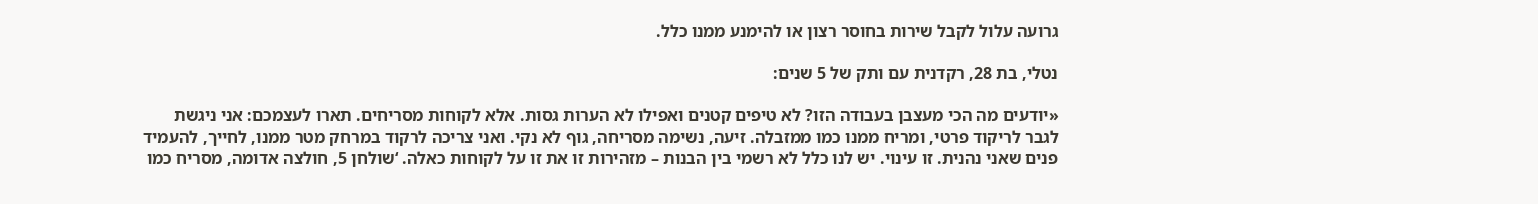גרועה עלול לקבל שירות בחוסר רצון או להימנע ממנו כלל.

נטלי, בת 28, רקדנית עם ותק של 5 שנים:

«יודעים מה הכי מעצבן בעבודה הזו? לא טיפים קטנים ואפילו לא הערות גסות. אלא לקוחות מסריחים. תארו לעצמכם: אני ניגשת לגבר לריקוד פרטי, ומריח ממנו כמו ממזבלה. זיעה, נשימה מסריחה, גוף לא נקי. ואני צריכה לרקוד במרחק מטר ממנו, לחייך, להעמיד פנים שאני נהנית. זו עינוי. יש לנו כלל לא רשמי בין הבנות – מזהירות זו את זו על לקוחות כאלה. ‘שולחן 5, חולצה אדומה, מסריח כמו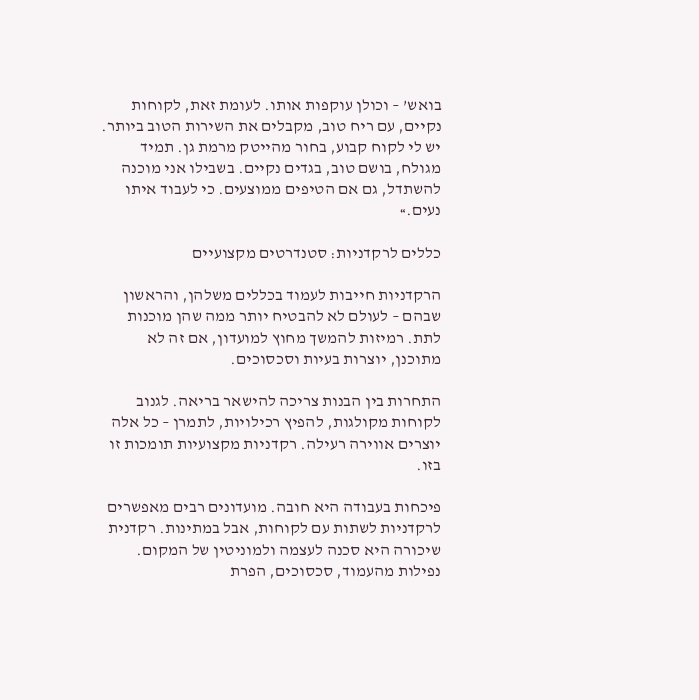בואש’ – וכולן עוקפות אותו. לעומת זאת, לקוחות נקיים, עם ריח טוב, מקבלים את השירות הטוב ביותר. יש לי לקוח קבוע, בחור מהייטק מרמת גן. תמיד מגולח, בושם טוב, בגדים נקיים. בשבילו אני מוכנה להשתדל, גם אם הטיפים ממוצעים. כי לעבוד איתו נעים.»

כללים לרקדניות: סטנדרטים מקצועיים

הרקדניות חייבות לעמוד בכללים משלהן, והראשון שבהם – לעולם לא להבטיח יותר ממה שהן מוכנות לתת. רמיזות להמשך מחוץ למועדון, אם זה לא מתוכנן, יוצרות בעיות וסכסוכים.

התחרות בין הבנות צריכה להישאר בריאה. לגנוב לקוחות מקולגות, להפיץ רכילויות, לתמרן – כל אלה יוצרים אווירה רעילה. רקדניות מקצועיות תומכות זו בזו.

פיכחות בעבודה היא חובה. מועדונים רבים מאפשרים לרקדניות לשתות עם לקוחות, אבל במתינות. רקדנית שיכורה היא סכנה לעצמה ולמוניטין של המקום. נפילות מהעמוד, סכסוכים, הפרת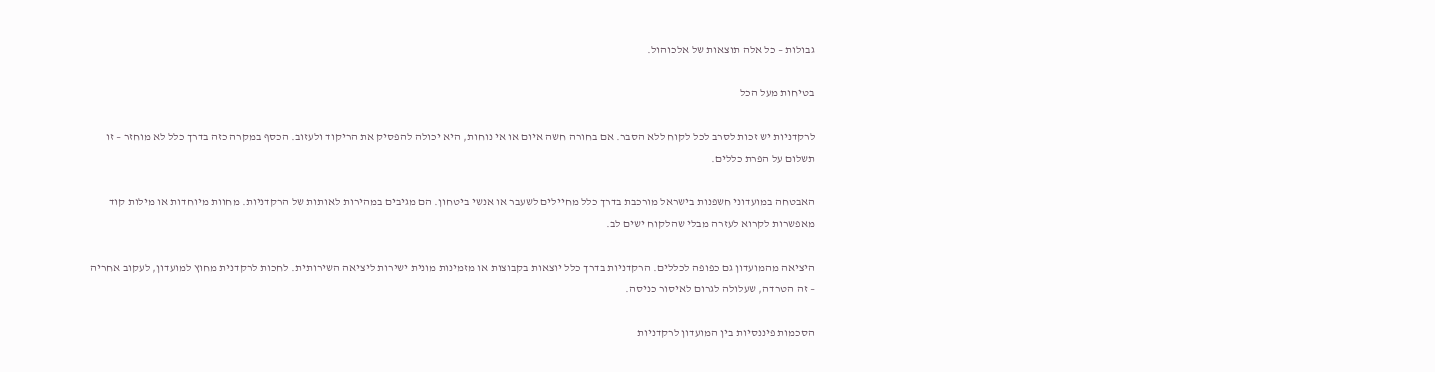גבולות – כל אלה תוצאות של אלכוהול.

בטיחות מעל הכל

לרקדניות יש זכות לסרב לכל לקוח ללא הסבר. אם בחורה חשה איום או אי נוחות, היא יכולה להפסיק את הריקוד ולעזוב. הכסף במקרה כזה בדרך כלל לא מוחזר – זו תשלום על הפרת כללים.

האבטחה במועדוני חשפנות בישראל מורכבת בדרך כלל מחיילים לשעבר או אנשי ביטחון. הם מגיבים במהירות לאותות של הרקדניות. מחוות מיוחדות או מילות קוד מאפשרות לקרוא לעזרה מבלי שהלקוח ישים לב.

היציאה מהמועדון גם כפופה לכללים. הרקדניות בדרך כלל יוצאות בקבוצות או מזמינות מונית ישירות ליציאה השירותית. לחכות לרקדנית מחוץ למועדון, לעקוב אחריה – זה הטרדה, שעלולה לגרום לאיסור כניסה.

הסכמות פיננסיות בין המועדון לרקדניות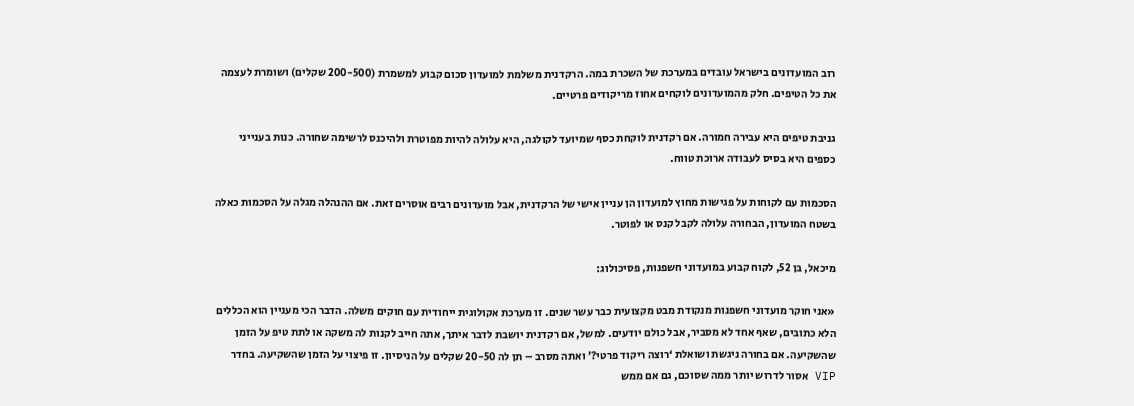רוב המועדונים בישראל עובדים במערכת של השכרת במה. הרקדנית משלמת למועדון סכום קבוע למשמרת (200-500 שקלים) ושומרת לעצמה את כל הטיפים. חלק מהמועדונים לוקחים אחוז מריקודים פרטיים.

גניבת טיפים היא עבירה חמורה. אם רקדנית לוקחת כסף שמיועד לקולגה, היא עלולה להיות מפוטרת ולהיכנס לרשימה שחורה. כנות בענייני כספים היא בסיס לעבודה ארוכת טווח.

הסכמות עם לקוחות על פגישות מחוץ למועדון הן עניין אישי של הרקדנית, אבל מועדונים רבים אוסרים זאת. אם ההנהלה מגלה על הסכמות כאלה בשטח המועדון, הבחורה עלולה לקבל קנס או לפוטר.

מיכאל, בן 52, לקוח קבוע במועדוני חשפנות, פסיכולוג:

«אני חוקר מועדוני חשפנות מנקודת מבט מקצועית כבר עשר שנים. זו מערכת אקולוגית ייחודית עם חוקים משלה. הדבר הכי מעניין הוא הכללים הלא כתובים, שאף אחד לא מסביר, אבל כולם יודעים. למשל, אם רקדנית יושבת לדבר איתך, אתה חייב לקנות לה משקה או לתת טיפ על הזמן שהשקיעה. אם בחורה ניגשת ושואלת ‘רוצה ריקוד פרטי?’ ואתה מסרב – תן לה 20-50 שקלים על הניסיון. זו פיצוי על הזמן שהשקיעה. בחדר VIP אסור לדרוש יותר ממה שסוכם, גם אם ממש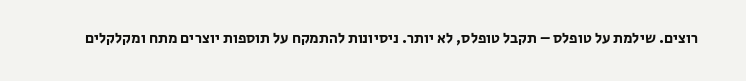רוצים. שילמת על טופלס – תקבל טופלס, לא יותר. ניסיונות להתמקח על תוספות יוצרים מתח ומקלקלים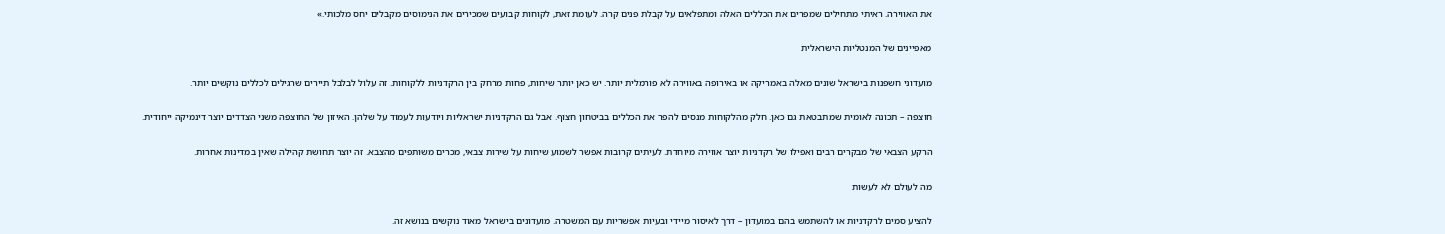את האווירה. ראיתי מתחילים שמפרים את הכללים האלה ומתפלאים על קבלת פנים קרה. לעומת זאת, לקוחות קבועים שמכירים את הנימוסים מקבלים יחס מלכותי.»

מאפיינים של המנטליות הישראלית

מועדוני חשפנות בישראל שונים מאלה באמריקה או באירופה באווירה לא פורמלית יותר. יש כאן יותר שיחות, פחות מרחק בין הרקדניות ללקוחות. זה עלול לבלבל תיירים שרגילים לכללים נוקשים יותר.

חוצפה – תכונה לאומית שמתבטאת גם כאן. חלק מהלקוחות מנסים להפר את הכללים בביטחון חצוף. אבל גם הרקדניות ישראליות ויודעות לעמוד על שלהן. האיזון של החוצפה משני הצדדים יוצר דינמיקה ייחודית.

הרקע הצבאי של מבקרים רבים ואפילו של רקדניות יוצר אווירה מיוחדת. לעיתים קרובות אפשר לשמוע שיחות על שירות צבאי, מכרים משותפים מהצבא. זה יוצר תחושת קהילה שאין במדינות אחרות.

מה לעולם לא לעשות

להציע סמים לרקדניות או להשתמש בהם במועדון – דרך לאיסור מיידי ובעיות אפשריות עם המשטרה. מועדונים בישראל מאוד נוקשים בנושא זה.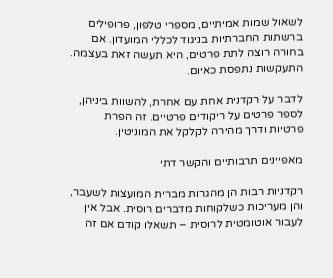לשאול שמות אמיתיים, מספרי טלפון, פרופילים ברשתות החברתיות בניגוד לכללי המועדון. אם בחורה רוצה לתת פרטים, היא תעשה זאת בעצמה. התעקשות נתפסת כאיום.

לדבר על רקדנית אחת עם אחרת, להשוות ביניהן, לספר פרטים על ריקודים פרטיים. זה הפרת פרטיות ודרך מהירה לקלקל את המוניטין.

מאפיינים תרבותיים והקשר דתי

רקדניות רבות הן מהגרות מברית המועצות לשעבר, והן מעריכות כשלקוחות מדברים רוסית. אבל אין לעבור אוטומטית לרוסית – תשאלו קודם אם זה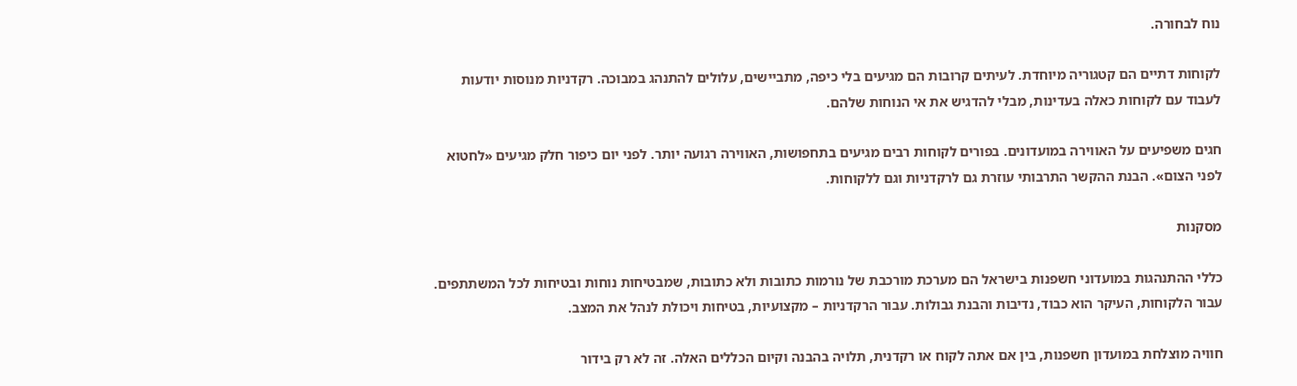נוח לבחורה.

לקוחות דתיים הם קטגוריה מיוחדת. לעיתים קרובות הם מגיעים בלי כיפה, מתביישים, עלולים להתנהג במבוכה. רקדניות מנוסות יודעות לעבוד עם לקוחות כאלה בעדינות, מבלי להדגיש את אי הנוחות שלהם.

חגים משפיעים על האווירה במועדונים. בפורים לקוחות רבים מגיעים בתחפושות, האווירה רגועה יותר. לפני יום כיפור חלק מגיעים «לחטוא לפני הצום». הבנת ההקשר התרבותי עוזרת גם לרקדניות וגם ללקוחות.

מסקנות

כללי ההתנהגות במועדוני חשפנות בישראל הם מערכת מורכבת של נורמות כתובות ולא כתובות, שמבטיחות נוחות ובטיחות לכל המשתתפים. עבור הלקוחות, העיקר הוא כבוד, נדיבות והבנת גבולות. עבור הרקדניות – מקצועיות, בטיחות ויכולת לנהל את המצב.

חוויה מוצלחת במועדון חשפנות, בין אם אתה לקוח או רקדנית, תלויה בהבנה וקיום הכללים האלה. זה לא רק בידור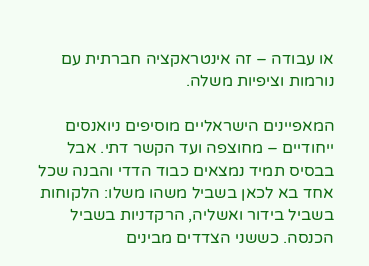או עבודה – זה אינטראקציה חברתית עם נורמות וציפיות משלה.

המאפיינים הישראליים מוסיפים ניואנסים ייחודיים – מחוצפה ועד הקשר דתי. אבל בבסיס תמיד נמצאים כבוד הדדי והבנה שכל אחד בא לכאן בשביל משהו משלו: הלקוחות בשביל בידור ואשליה, הרקדניות בשביל הכנסה. כששני הצדדים מבינים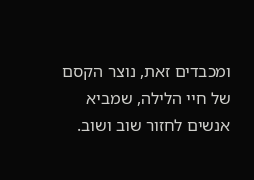ומכבדים זאת, נוצר הקסם של חיי הלילה, שמביא אנשים לחזור שוב ושוב.